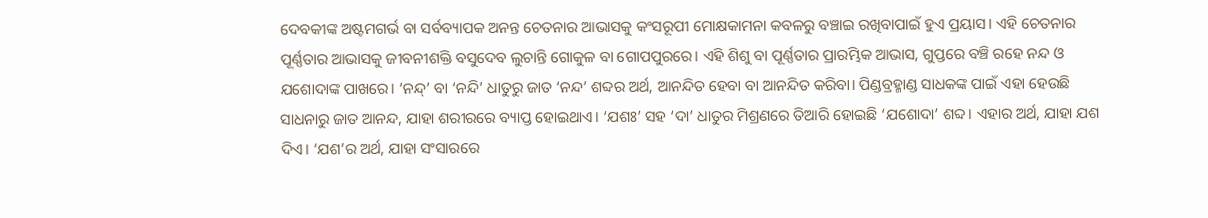ଦେବକୀଙ୍କ ଅଷ୍ଟମଗର୍ଭ ବା ସର୍ବବ୍ୟାପକ ଅନନ୍ତ ଚେତନାର ଆଭାସକୁ କଂସରୂପୀ ମୋକ୍ଷକାମନା କବଳରୁ ବଞ୍ଚାଇ ରଖିବାପାଇଁ ହୁଏ ପ୍ରୟାସ। ଏହି ଚେତନାର ପୂର୍ଣ୍ଣତାର ଆଭାସକୁ ଜୀବନୀଶକ୍ତି ବସୁଦେବ ଲୁଚାନ୍ତି ଗୋକୁଳ ବା ଗୋପପୁରରେ। ଏହି ଶିଶୁ ବା ପୂର୍ଣ୍ଣତାର ପ୍ରାରମ୍ଭିକ ଆଭାସ, ଗୁପ୍ତରେ ବଞ୍ଚି ରହେ ନନ୍ଦ ଓ ଯଶୋଦାଙ୍କ ପାଖରେ। ‘ନନ୍ଦ୍’ ବା ‘ନନ୍ଦି’ ଧାତୁରୁ ଜାତ ‘ନନ୍ଦ’ ଶବ୍ଦର ଅର୍ଥ, ଆନନ୍ଦିତ ହେବା ବା ଆନନ୍ଦିତ କରିବା। ପିଣ୍ଡବ୍ରହ୍ମାଣ୍ଡ ସାଧକଙ୍କ ପାଇଁ ଏହା ହେଉଛି ସାଧନାରୁ ଜାତ ଆନନ୍ଦ, ଯାହା ଶରୀରରେ ବ୍ୟାପ୍ତ ହୋଇଥାଏ। ‘ଯଶଃ’ ସହ ‘ଦା’ ଧାତୁର ମିଶ୍ରଣରେ ତିଆରି ହୋଇଛି ‘ଯଶୋଦା’ ଶବ୍ଦ। ଏହାର ଅର୍ଥ, ଯାହା ଯଶ ଦିଏ। ‘ଯଶ’ର ଅର୍ଥ, ଯାହା ସଂସାରରେ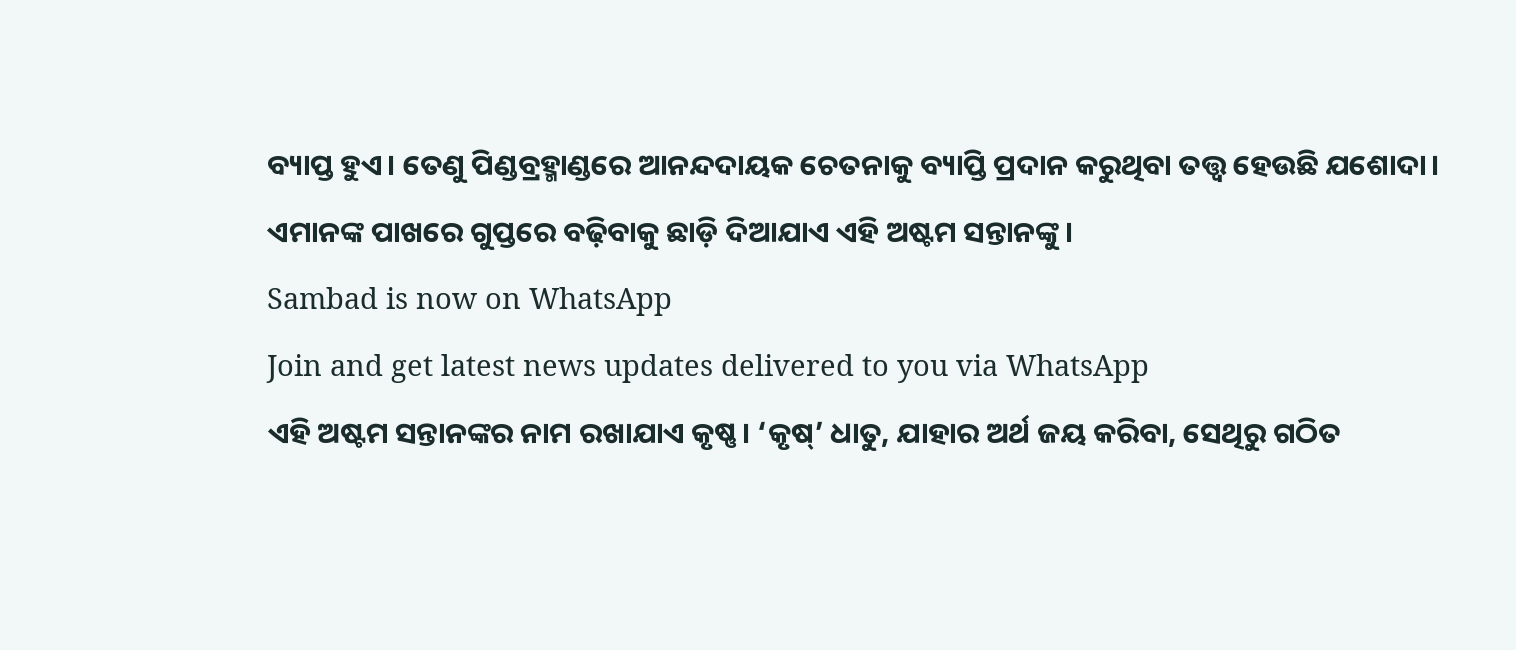ବ୍ୟାପ୍ତ ହୁଏ। ତେଣୁ ପିଣ୍ଡବ୍ରହ୍ମାଣ୍ଡରେ ଆନନ୍ଦଦାୟକ ଚେତନାକୁ ବ୍ୟାପ୍ତି ପ୍ରଦାନ କରୁଥିବା ତତ୍ତ୍ୱ ହେଉଛି ଯଶୋଦା। ଏମାନଙ୍କ ପାଖରେ ଗୁପ୍ତରେ ବଢ଼ିବାକୁ ଛାଡ଼ି ଦିଆଯାଏ ଏହି ଅଷ୍ଟମ ସନ୍ତାନଙ୍କୁ।
Sambad is now on WhatsApp
Join and get latest news updates delivered to you via WhatsApp
ଏହି ଅଷ୍ଟମ ସନ୍ତାନଙ୍କର ନାମ ରଖାଯାଏ କୃଷ୍ଣ। ‘କୃଷ୍’ ଧାତୁ, ଯାହାର ଅର୍ଥ ଜୟ କରିବା, ସେଥିରୁ ଗଠିତ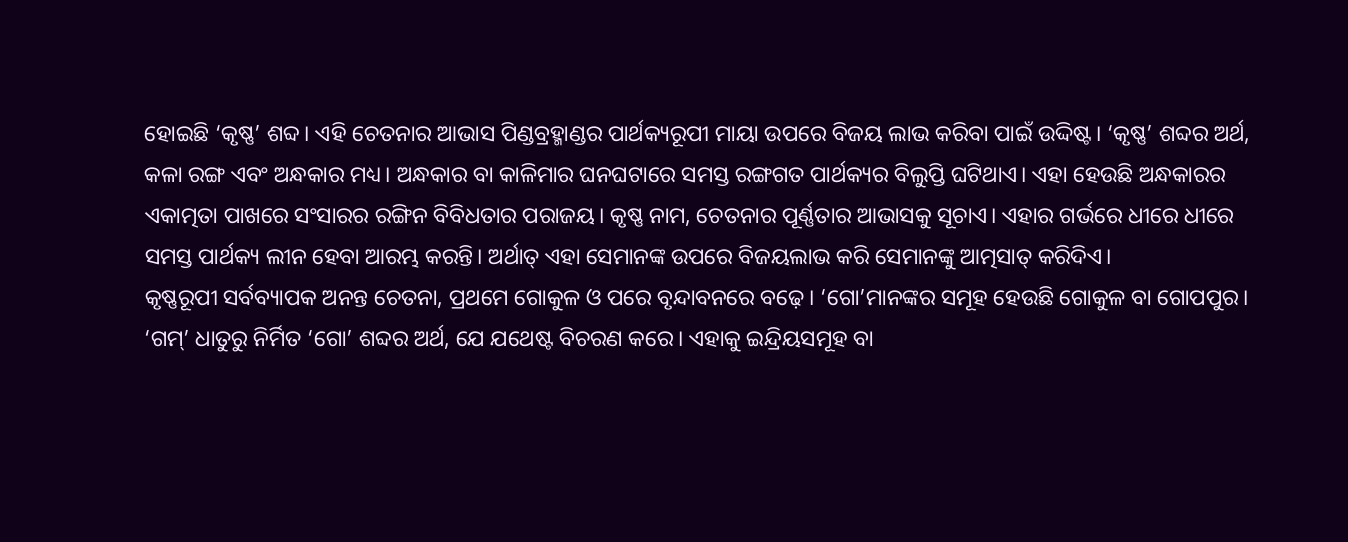ହୋଇଛି ‘କୃଷ୍ଣ’ ଶବ୍ଦ। ଏହି ଚେତନାର ଆଭାସ ପିଣ୍ଡବ୍ରହ୍ମାଣ୍ଡର ପାର୍ଥକ୍ୟରୂପୀ ମାୟା ଉପରେ ବିଜୟ ଲାଭ କରିବା ପାଇଁ ଉଦ୍ଦିଷ୍ଟ। ‘କୃଷ୍ଣ’ ଶବ୍ଦର ଅର୍ଥ, କଳା ରଙ୍ଗ ଏବଂ ଅନ୍ଧକାର ମଧ୍ୟ। ଅନ୍ଧକାର ବା କାଳିମାର ଘନଘଟାରେ ସମସ୍ତ ରଙ୍ଗଗତ ପାର୍ଥକ୍ୟର ବିଲୁପ୍ତି ଘଟିଥାଏ। ଏହା ହେଉଛି ଅନ୍ଧକାରର ଏକାତ୍ମତା ପାଖରେ ସଂସାରର ରଙ୍ଗିନ ବିବିଧତାର ପରାଜୟ। କୃଷ୍ଣ ନାମ, ଚେତନାର ପୂର୍ଣ୍ଣତାର ଆଭାସକୁ ସୂଚାଏ। ଏହାର ଗର୍ଭରେ ଧୀରେ ଧୀରେ ସମସ୍ତ ପାର୍ଥକ୍ୟ ଲୀନ ହେବା ଆରମ୍ଭ କରନ୍ତି। ଅର୍ଥାତ୍ ଏହା ସେମାନଙ୍କ ଉପରେ ବିଜୟଲାଭ କରି ସେମାନଙ୍କୁ ଆତ୍ମସାତ୍ କରିଦିଏ।
କୃଷ୍ଣରୂପୀ ସର୍ବବ୍ୟାପକ ଅନନ୍ତ ଚେତନା, ପ୍ରଥମେ ଗୋକୁଳ ଓ ପରେ ବୃନ୍ଦାବନରେ ବଢ଼େ। ‘ଗୋ’ମାନଙ୍କର ସମୂହ ହେଉଛି ଗୋକୁଳ ବା ଗୋପପୁର। ‘ଗମ୍’ ଧାତୁରୁ ନିର୍ମିତ ‘ଗୋ’ ଶବ୍ଦର ଅର୍ଥ, ଯେ ଯଥେଷ୍ଟ ବିଚରଣ କରେ। ଏହାକୁ ଇନ୍ଦ୍ରିୟସମୂହ ବା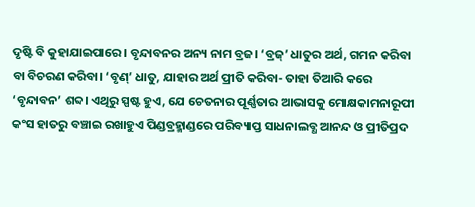ଦୃଷ୍ଟି ବି କୁହାଯାଇପାରେ। ବୃନ୍ଦାବନର ଅନ୍ୟ ନାମ ବ୍ରଜ। ‘ବ୍ରଜ୍’ ଧାତୁର ଅର୍ଥ, ଗମନ କରିବା ବା ବିଚରଣ କରିବା। ‘ବୃଣ୍’ ଧାତୁ, ଯାହାର ଅର୍ଥ ପ୍ରୀତି କରିବା- ତାହା ତିଆରି କରେ ‘ବୃନ୍ଦାବନ’ ଶବ୍ଦ। ଏଥିରୁ ସ୍ପଷ୍ଟ ହୁଏ, ଯେ ଚେତନାର ପୂର୍ଣ୍ଣତାର ଆଭାସକୁ ମୋକ୍ଷକାମନାରୂପୀ କଂସ ହାତରୁ ବଞ୍ଚାଇ ରଖାହୁଏ ପିଣ୍ଡବ୍ରହ୍ମାଣ୍ଡରେ ପରିବ୍ୟାପ୍ତ ସାଧନାଲବ୍ଧ ଆନନ୍ଦ ଓ ପ୍ରୀତିପ୍ରଦ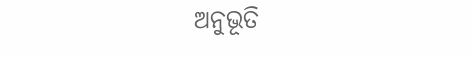ଅନୁଭୂତି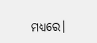ମଧ୍ୟରେ।